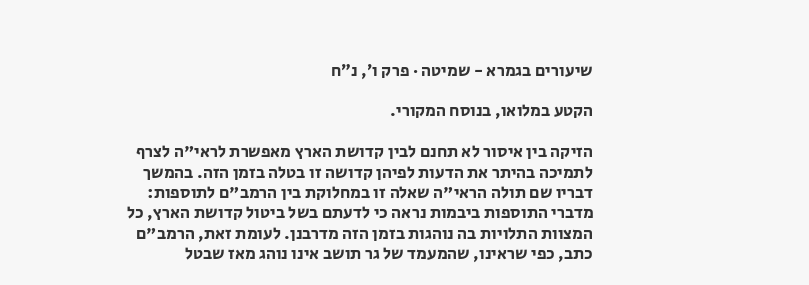שיעורים בגמרא - שמיטה · פרק ו׳, נ״ח

הקטע במלואו, בנוסח המקורי.

הזיקה בין איסור לא תחנם לבין קדושת הארץ מאפשרת לראי"ה לצרף לתמיכה בהיתר את הדעות לפיהן קדושה זו בטלה בזמן הזה. בהמשך דבריו שם תולה הראי"ה שאלה זו במחלוקת בין הרמב"ם לתוספות: מדברי התוספות ביבמות נראה כי לדעתם בשל ביטול קדושת הארץ, כל המצוות התלויות בה נוהגות בזמן הזה מדרבנן. לעומת זאת, הרמב"ם כתב, כפי שראינו, שהמעמד של גר תושב אינו נוהג מאז שבטל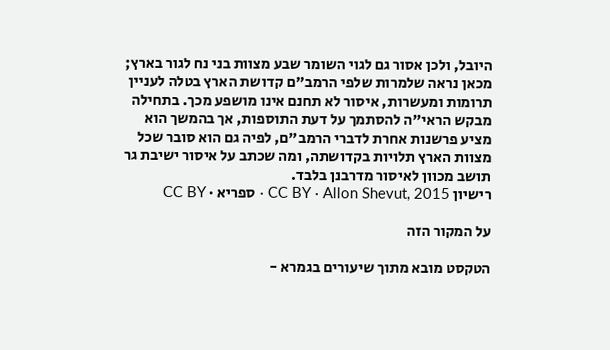היובל, ולכן אסור גם לגוי השומר שבע מצוות בני נח לגור בארץ; מכאן נראה שלמרות שלפי הרמב"ם קדושת הארץ בטלה לעניין תרומות ומעשרות, איסור לא תחנם אינו מושפע מכך. בתחילה מבקש הראי"ה להסתמך על דעת התוספות, אך בהמשך הוא מציע פרשנות אחרת לדברי הרמב"ם, לפיה גם הוא סובר שכל מצוות הארץ תלויות בקדושתה, ומה שכתב על איסור ישיבת גר תושב מכוון לאיסור מדרבנן בלבד.
רישיון CC BY · Allon Shevut, 2015 · ספריא · CC BY

על המקור הזה

הטקסט מובא מתוך שיעורים בגמרא -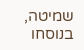שמיטה, בנוסחו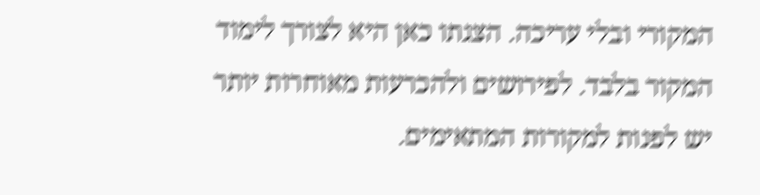המקורי ובלי עריכה. הצגתו כאן היא לצורך לימוד המקור בלבד. לפירושים ולהכרעות מאוחרות יותר יש לפנות למקורות המתאימים.